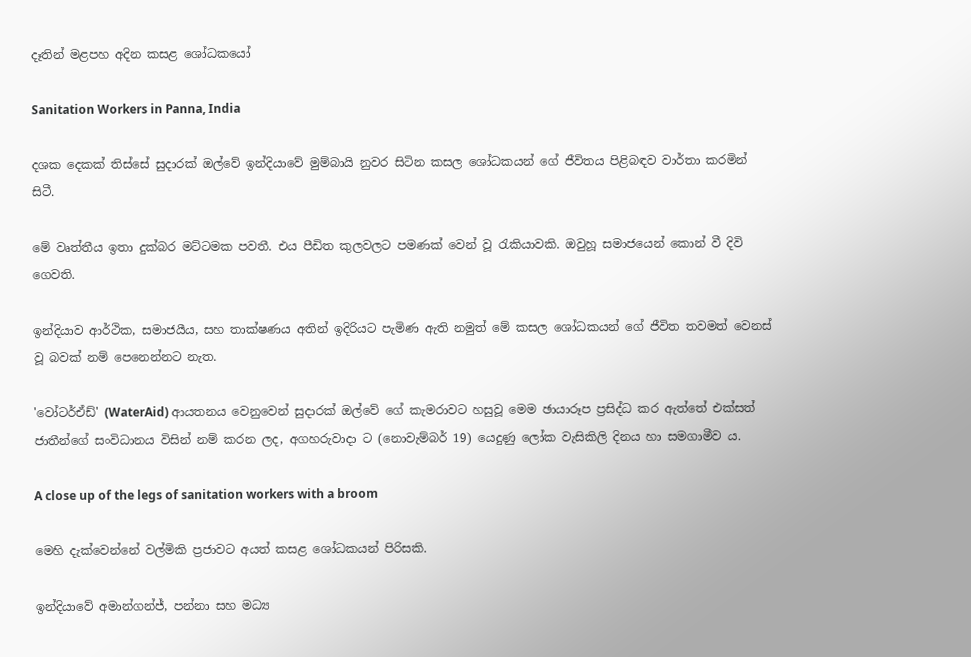දෑතින් මළපහ අදින කසළ ශෝධකයෝ

Sanitation Workers in Panna, India

දශක දෙකක් තිස්සේ සුදාරක් ඔල්වේ ඉන්දියාවේ මුම්බායි නුවර සිටින කසල ශෝධකයන් ගේ ජීවිතය පිළිබඳව වාර්තා කරමින් සිටී.

මේ වෘත්තීය ඉතා දුක්බර මට්ටමක පවතී. එය පීඩිත කුලවලට පමණක් වෙන් වූ රැකියාවකි. ඔවුහූ සමාජයෙන් කොන් වී දිවි ගෙවති.

ඉන්දියාව ආර්ථික, සමාජයීය, සහ තාක්ෂණය අතින් ඉදිරියට පැමිණ ඇති නමුත් මේ කසල ශෝධකයන් ගේ ජීවිත තවමත් වෙනස් වූ බවක් නම් පෙනෙන්නට නැත.

'වෝටර්ඒඩ්' (WaterAid) ආයතනය වෙනුවෙන් සුදාරක් ඔල්වේ ගේ කැමරාවට හසුවූ මෙම ඡායාරූප ප්‍රසිද්ධ කර ඇත්තේ එක්සත් ජාතීන්ගේ සංවිධානය විසින් නම් කරන ලද, අගහරුවාදා ට (නොවැම්බර් 19) යෙදුණු ලෝක වැසිකිලි දිනය හා සමගාමීව ය.

A close up of the legs of sanitation workers with a broom

මෙහි දැක්වෙන්නේ වල්මිකි ප්‍රජාවට අයත් කසළ ශෝධකයන් පිරිසකි.

ඉන්දියාවේ අමාන්ගන්ජ්, පන්නා සහ මධ්‍ය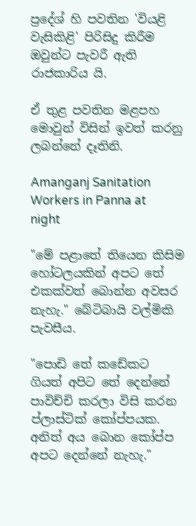ප්‍රදේශ් හි පවතින 'වියළි වැසිකිළි' පිරිසිදු කිරීම ඔවුන්ට පැවරී ඇති රාජකාරිය යි.

ඒ තුළ පවතින මළපහ මොවුන් විසින් ඉවත් කරනු ලබන්නේ දෑතිනි.

Amanganj Sanitation Workers in Panna at night

"මේ පළාතේ තියෙන කිසිම හෝටලයකින් අපට තේ එකක්වත් බොන්න අවසර නැහැ." බේටිබායි වල්මිකි පැවසීය.

"පොඩි තේ කඩේකට ගියත් අපිට තේ දෙන්නේ පාවිච්චි කරලා විසි කරන ප්ලාස්ටික් කෝප්පයක. අනිත් අය බොන කෝප්ප අපට දෙන්නේ නැහැ."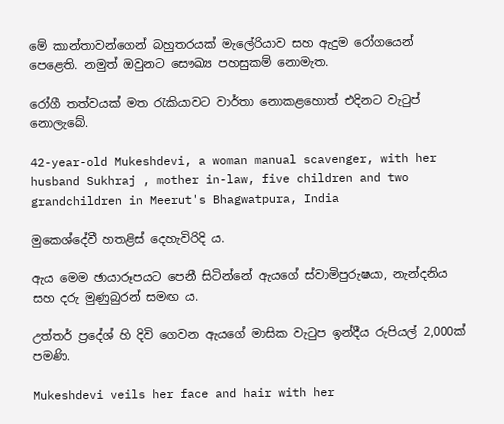මේ කාන්තාවන්ගෙන් බහුතරයක් මැලේරියාව සහ ඇදුම රෝගයෙන් පෙළෙති. නමුත් ඔවුනට සෞඛ්‍ය පහසුකම් නොමැත.

රෝගී තත්වයක් මත රැකියාවට වාර්තා නොකළහොත් එදිනට වැටුප් නොලැබේ.

42-year-old Mukeshdevi, a woman manual scavenger, with her husband Sukhraj , mother in-law, five children and two grandchildren in Meerut's Bhagwatpura, India

මුකෙශ්දේවී හතළිස් දෙහැවිරිදි ය.

ඇය මෙම ඡායාරූපයට පෙනී සිටින්නේ ඇයගේ ස්වාමිපුරුෂයා, නැන්දනිය සහ දරු මුණුබුරන් සමඟ ය.

උත්තර් ප්‍රදේශ් හි දිවි ගෙවන ඇයගේ මාසික වැටුප ඉන්දීය රුපියල් 2,000ක් පමණි.

Mukeshdevi veils her face and hair with her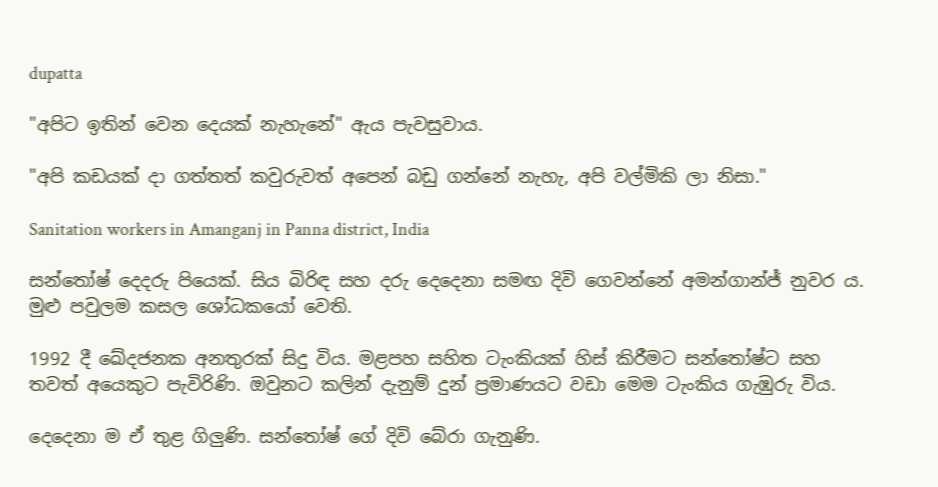dupatta

"අපිට ඉතින් වෙන දෙයක් නැහැනේ" ඇය පැවසුවාය.

"අපි කඩයක් දා ගත්තත් කවුරුවත් අපෙන් බඩු ගන්නේ නැහැ, අපි වල්මිකි ලා නිසා."

Sanitation workers in Amanganj in Panna district, India

සන්තෝෂ් දෙදරු පියෙක්. සිය බිරිඳ සහ දරු දෙදෙනා සමඟ දිවි ගෙවන්නේ අමන්ගාන්ජ් නුවර ය. මුළු පවුලම කසල ශෝධකයෝ වෙති.

1992 දී ඛේදජනක අනතුරක් සිදු විය. මළපහ සහිත ටැංකියක් හිස් කිරීමට සන්තෝෂ්ට සහ තවත් අයෙකුට පැවිරිණි. ඔවුනට කලින් දැනුම් දුන් ප්‍රමාණයට වඩා මෙම ටැංකිය ගැඹුරු විය.

දෙදෙනා ම ඒ තුළ ගිලුණි. සන්තෝෂ් ගේ දිවි බේරා ගැනුණි.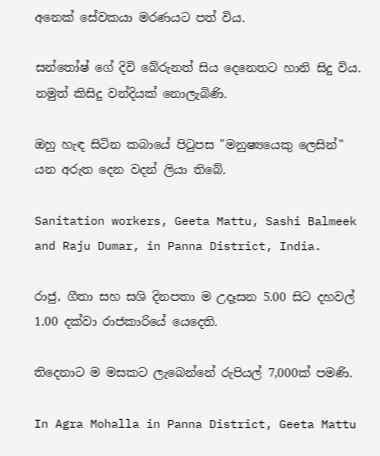අනෙක් සේවකයා මරණයට පත් විය.

සන්තෝෂ් ගේ දිවි බේරුනත් සිය දෙනෙතට හානි සිදු විය. නමුත් කිසිදු වන්දියක් නොලැබිණි.

ඔහු හැඳ සිටින කබායේ පිටුපස "මනුෂ්‍යයෙකු ලෙසින්" යන අරුත දෙන වදන් ලියා තිබේ.

Sanitation workers, Geeta Mattu, Sashi Balmeek and Raju Dumar, in Panna District, India.

රාජු, ගීතා සහ සශි දිනපතා ම උදෑසන 5.00 සිට දහවල් 1.00 දක්වා රාජකාරියේ යෙදෙති.

තිදෙනාට ම මසකට ලැබෙන්නේ රුපියල් 7,000ක් පමණි.

In Agra Mohalla in Panna District, Geeta Mattu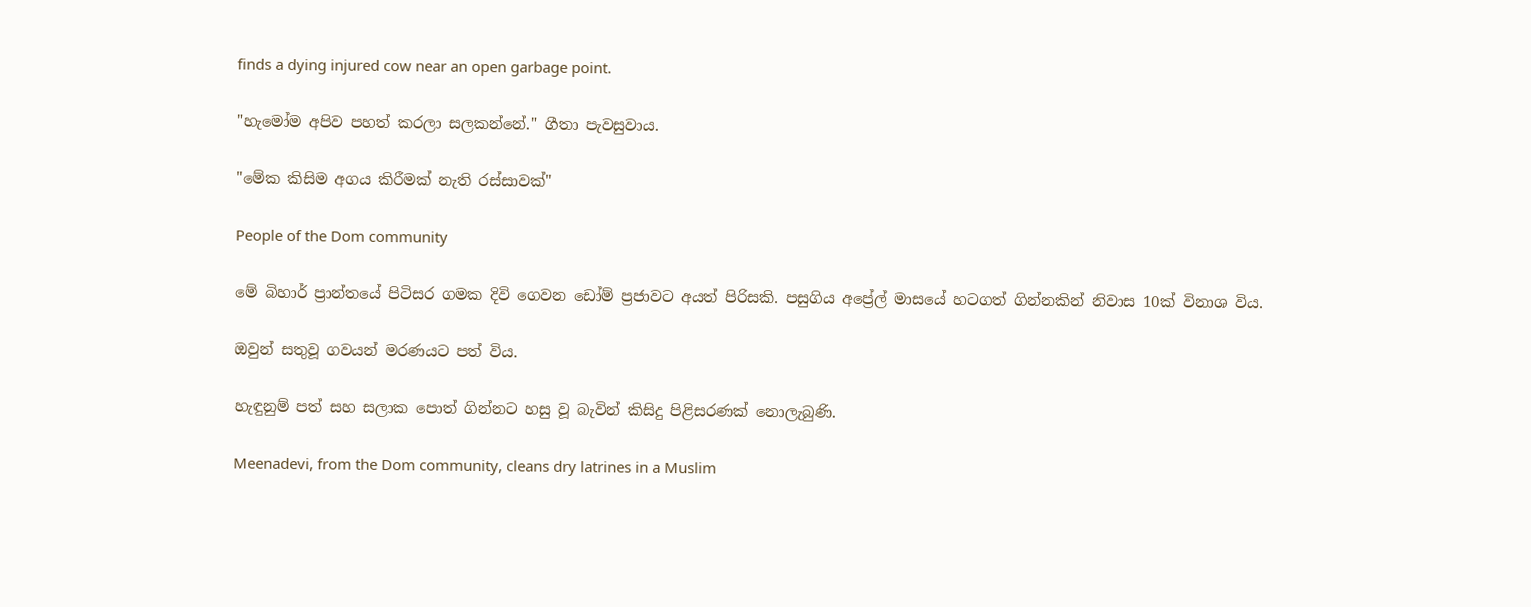finds a dying injured cow near an open garbage point.

"හැමෝම අපිව පහත් කරලා සලකන්නේ." ගීතා පැවසුවාය.

"මේක කිසිම අගය කිරීමක් නැති රස්සාවක්"

People of the Dom community

මේ බිහාර් ප්‍රාන්තයේ පිටිසර ගමක දිවි ගෙවන ඩෝම් ප්‍රජාවට අයත් පිරිසකි. පසුගිය අප්‍රේල් මාසයේ හටගත් ගින්නකින් නිවාස 10ක් විනාශ විය.

ඔවුන් සතුවූ ගවයන් මරණයට පත් විය.

හැඳුනුම් පත් සහ සලාක පොත් ගින්නට හසු වූ බැවින් කිසිදු පිළිසරණක් නොලැබුණි.

Meenadevi, from the Dom community, cleans dry latrines in a Muslim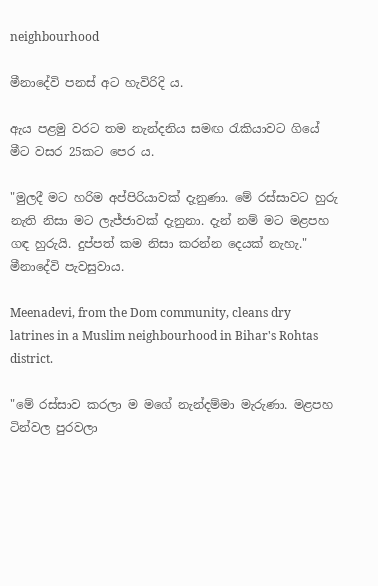neighbourhood

මීනාදේවි පනස් අට හැවිරිදි ය.

ඇය පළමු වරට තම නැන්දනිය සමඟ රැකියාවට ගියේ මීට වසර 25කට පෙර ය.

"මුලදී මට හරිම අප්පිරියාවක් දැනුණා. මේ රස්සාවට හුරු නැති නිසා මට ලැජ්ජාවක් දැනුනා. දැන් නම් මට මළපහ ගඳ හුරුයි. දුප්පත් කම නිසා කරන්න දෙයක් නැහැ." මීනාදේවි පැවසුවාය.

Meenadevi, from the Dom community, cleans dry latrines in a Muslim neighbourhood in Bihar's Rohtas district.

"මේ රස්සාව කරලා ම මගේ නැන්දම්මා මැරුණා. මළපහ ටින්වල පුරවලා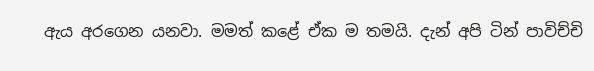ඇය අරගෙන යනවා. මමත් කළේ ඒක ම තමයි. දැන් අපි ටින් පාවිච්චි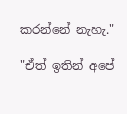කරන්නේ නැහැ."

"ඒත් ඉතින් අපේ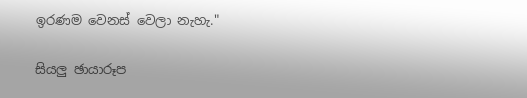ඉරණම වෙනස් වෙලා නැහැ."

සියලු ඡායාරූප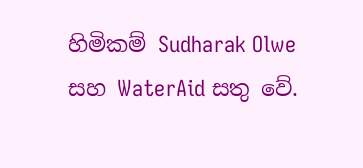හිමිකම් Sudharak Olwe සහ WaterAid සතු වේ.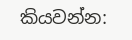කියවන්න: